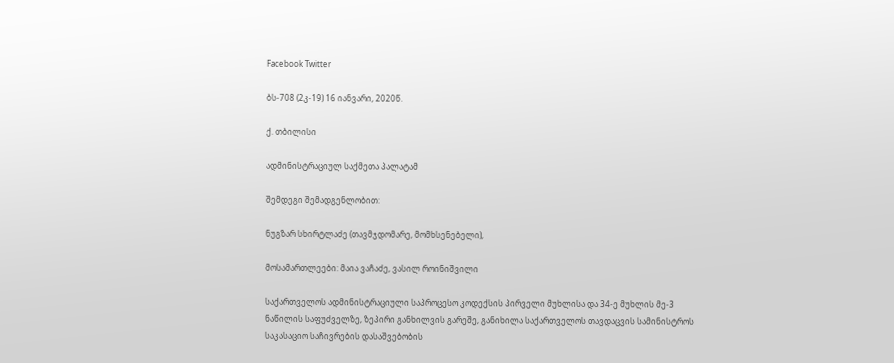Facebook Twitter

ბს-708 (2კ-19) 16 იანვარი, 2020წ.

ქ. თბილისი

ადმინისტრაციულ საქმეთა პალატამ

შემდეგი შემადგენლობით:

ნუგზარ სხირტლაძე (თავმჯდომარე, მომხსენებელი),

მოსამართლეები: მაია ვაჩაძე, ვასილ როინიშვილი

საქართველოს ადმინისტრაციული საპროცესო კოდექსის პირველი მუხლისა და 34-ე მუხლის მე-3 ნაწილის საფუძველზე, ზეპირი განხილვის გარეშე, განიხილა საქართველოს თავდაცვის სამინისტროს საკასაციო საჩივრების დასაშვებობის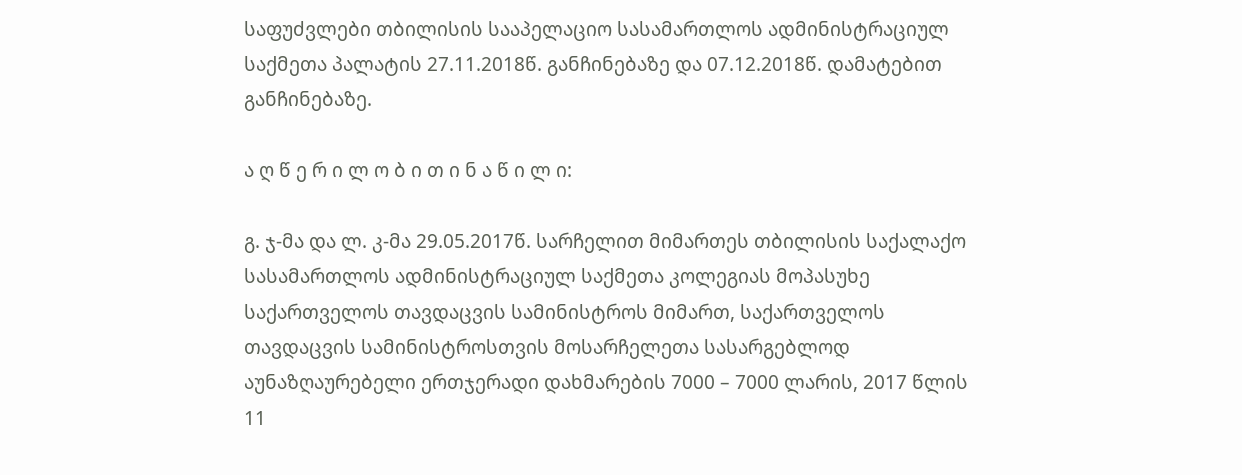საფუძვლები თბილისის სააპელაციო სასამართლოს ადმინისტრაციულ საქმეთა პალატის 27.11.2018წ. განჩინებაზე და 07.12.2018წ. დამატებით განჩინებაზე.

ა ღ წ ე რ ი ლ ო ბ ი თ ი ნ ა წ ი ლ ი:

გ. ჯ-მა და ლ. კ-მა 29.05.2017წ. სარჩელით მიმართეს თბილისის საქალაქო სასამართლოს ადმინისტრაციულ საქმეთა კოლეგიას მოპასუხე საქართველოს თავდაცვის სამინისტროს მიმართ, საქართველოს თავდაცვის სამინისტროსთვის მოსარჩელეთა სასარგებლოდ აუნაზღაურებელი ერთჯერადი დახმარების 7000 – 7000 ლარის, 2017 წლის 11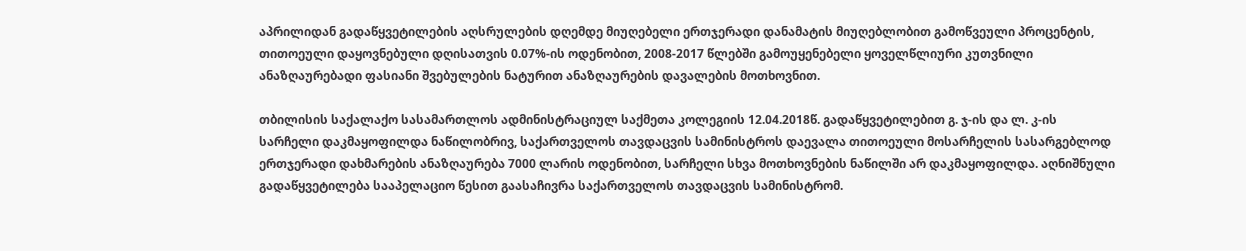აპრილიდან გადაწყვეტილების აღსრულების დღემდე მიუღებელი ერთჯერადი დანამატის მიუღებლობით გამოწვეული პროცენტის, თითოეული დაყოვნებული დღისათვის 0.07%-ის ოდენობით, 2008-2017 წლებში გამოუყენებელი ყოველწლიური კუთვნილი ანაზღაურებადი ფასიანი შვებულების ნატურით ანაზღაურების დავალების მოთხოვნით.

თბილისის საქალაქო სასამართლოს ადმინისტრაციულ საქმეთა კოლეგიის 12.04.2018წ. გადაწყვეტილებით გ. ჯ-ის და ლ. კ-ის სარჩელი დაკმაყოფილდა ნაწილობრივ, საქართველოს თავდაცვის სამინისტროს დაევალა თითოეული მოსარჩელის სასარგებლოდ ერთჯერადი დახმარების ანაზღაურება 7000 ლარის ოდენობით, სარჩელი სხვა მოთხოვნების ნაწილში არ დაკმაყოფილდა. აღნიშნული გადაწყვეტილება სააპელაციო წესით გაასაჩივრა საქართველოს თავდაცვის სამინისტრომ.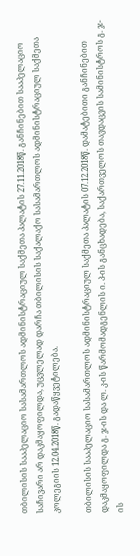თბილისის სააპელაციო სასამართლოს ადმინისტრაციულ საქმეთა პალატის 27.11.2018წ. განჩინებით სააპელაციო საჩივარი არ დაკმაყოფილდა, უცვლელად დარჩა თბილისის საქალაქო სასამართლოს ადმინისტრაციულ საქმეთა კოლეგიის 12.04.2018წ. გადაწყვეტილება.

თბილისის სააპელაციო სასამართლოს ადმინისტრაციულ საქმეთა პალატის 07.12.2018წ. დამატებითი განჩინებით დაკმაყოფილდა გ. ჯ-ის და ლ. კ-ის წარმომადგენლის ი. პ-ის განცხადება, საქართველოს თავდაცვის სამინისტროს გ. ჯ-ის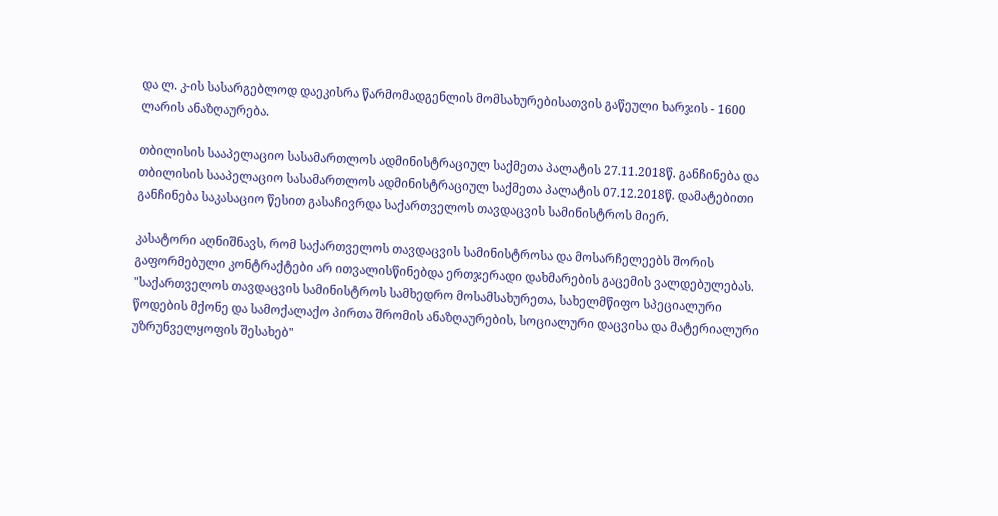და ლ. კ-ის სასარგებლოდ დაეკისრა წარმომადგენლის მომსახურებისათვის გაწეული ხარჯის - 1600 ლარის ანაზღაურება.

თბილისის სააპელაციო სასამართლოს ადმინისტრაციულ საქმეთა პალატის 27.11.2018წ. განჩინება და თბილისის სააპელაციო სასამართლოს ადმინისტრაციულ საქმეთა პალატის 07.12.2018წ. დამატებითი განჩინება საკასაციო წესით გასაჩივრდა საქართველოს თავდაცვის სამინისტროს მიერ.

კასატორი აღნიშნავს, რომ საქართველოს თავდაცვის სამინისტროსა და მოსარჩელეებს შორის გაფორმებული კონტრაქტები არ ითვალისწინებდა ერთჯერადი დახმარების გაცემის ვალდებულებას. "საქართველოს თავდაცვის სამინისტროს სამხედრო მოსამსახურეთა, სახელმწიფო სპეციალური წოდების მქონე და სამოქალაქო პირთა შრომის ანაზღაურების, სოციალური დაცვისა და მატერიალური უზრუნველყოფის შესახებ"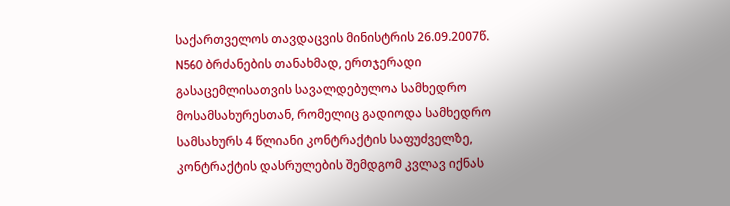საქართველოს თავდაცვის მინისტრის 26.09.2007წ. N560 ბრძანების თანახმად, ერთჯერადი გასაცემლისათვის სავალდებულოა სამხედრო მოსამსახურესთან, რომელიც გადიოდა სამხედრო სამსახურს 4 წლიანი კონტრაქტის საფუძველზე, კონტრაქტის დასრულების შემდგომ კვლავ იქნას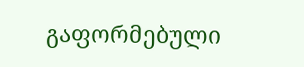გაფორმებული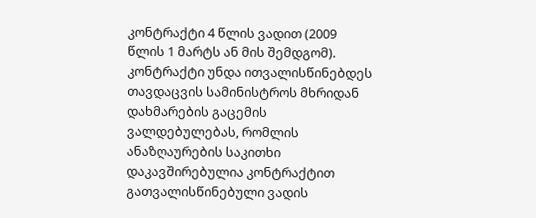კონტრაქტი 4 წლის ვადით (2009 წლის 1 მარტს ან მის შემდგომ). კონტრაქტი უნდა ითვალისწინებდეს თავდაცვის სამინისტროს მხრიდან დახმარების გაცემის ვალდებულებას, რომლის ანაზღაურების საკითხი დაკავშირებულია კონტრაქტით გათვალისწინებული ვადის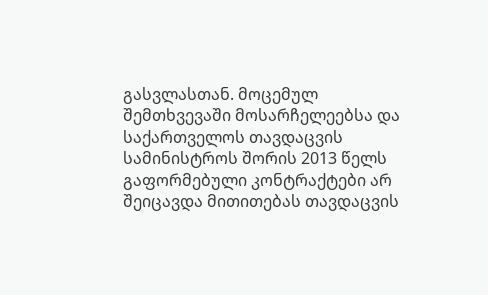გასვლასთან. მოცემულ შემთხვევაში მოსარჩელეებსა და საქართველოს თავდაცვის სამინისტროს შორის 2013 წელს გაფორმებული კონტრაქტები არ შეიცავდა მითითებას თავდაცვის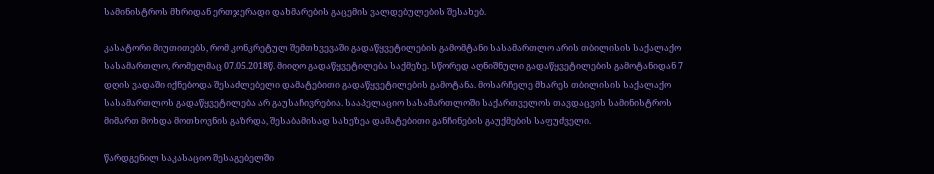სამინისტროს მხრიდან ერთჯერადი დახმარების გაცემის ვალდებულების შესახებ.

კასატორი მიუთითებს, რომ კონკრეტულ შემთხვევაში გადაწყვეტილების გამომტანი სასამართლო არის თბილისის საქალაქო სასამართლო, რომელმაც 07.05.2018წ. მიიღო გადაწყვეტილება საქმეზე. სწორედ აღნიშნული გადაწყვეტილების გამოტანიდან 7 დღის ვადაში იქნებოდა შესაძლებელი დამატებითი გადაწყვეტილების გამოტანა. მოსარჩელე მხარეს თბილისის საქალაქო სასამართლოს გადაწყვეტილება არ გაუსაჩივრებია. სააპელაციო სასამართლოში საქართველოს თავდაცვის სამინისტროს მიმართ მოხდა მოთხოვნის გაზრდა, შესაბამისად სახეზეა დამატებითი განჩინების გაუქმების საფუძველი.

წარდგენილ საკასაციო შესაგებელში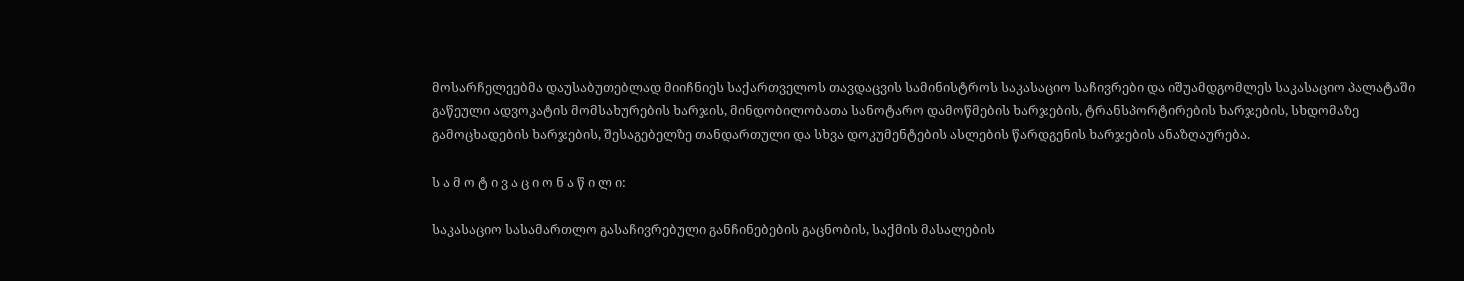მოსარჩელეებმა დაუსაბუთებლად მიიჩნიეს საქართველოს თავდაცვის სამინისტროს საკასაციო საჩივრები და იშუამდგომლეს საკასაციო პალატაში გაწეული ადვოკატის მომსახურების ხარჯის, მინდობილობათა სანოტარო დამოწმების ხარჯების, ტრანსპორტირების ხარჯების, სხდომაზე გამოცხადების ხარჯების, შესაგებელზე თანდართული და სხვა დოკუმენტების ასლების წარდგენის ხარჯების ანაზღაურება.

ს ა მ ო ტ ი ვ ა ც ი ო ნ ა წ ი ლ ი:

საკასაციო სასამართლო გასაჩივრებული განჩინებების გაცნობის, საქმის მასალების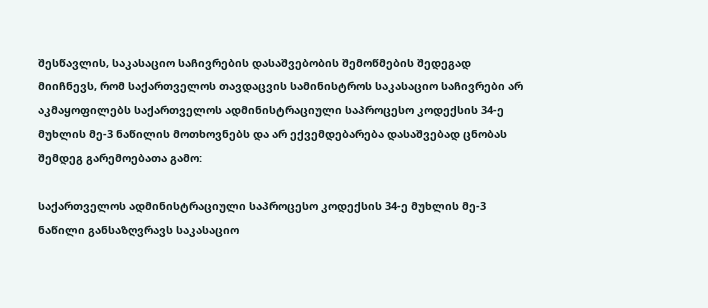შესწავლის, საკასაციო საჩივრების დასაშვებობის შემოწმების შედეგად მიიჩნევს, რომ საქართველოს თავდაცვის სამინისტროს საკასაციო საჩივრები არ აკმაყოფილებს საქართველოს ადმინისტრაციული საპროცესო კოდექსის 34-ე მუხლის მე-3 ნაწილის მოთხოვნებს და არ ექვემდებარება დასაშვებად ცნობას შემდეგ გარემოებათა გამო:

საქართველოს ადმინისტრაციული საპროცესო კოდექსის 34-ე მუხლის მე-3 ნაწილი განსაზღვრავს საკასაციო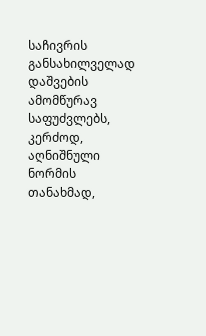საჩივრის განსახილველად დაშვების ამომწურავ საფუძვლებს, კერძოდ, აღნიშნული ნორმის თანახმად,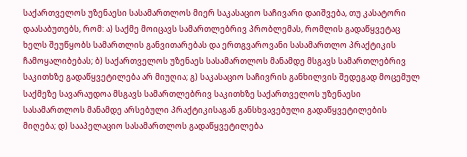საქართველოს უზენაესი სასამართლოს მიერ საკასაციო საჩივარი დაიშვება, თუ კასატორი დაასაბუთებს, რომ: ა) საქმე მოიცავს სამართლებრივ პრობლემას, რომლის გადაწყვეტაც ხელს შეუწყობს სამართლის განვითარებას და ერთგვაროვანი სასამართლო პრაქტიკის ჩამოყალიბებას; ბ) საქართველოს უზენაეს სასამართლოს მანამდე მსგავს სამართლებრივ საკითხზე გადაწყვეტილება არ მიუღია; გ) საკასაციო საჩივრის განხილვის შედეგად მოცემულ საქმეზე სავარაუდოა მსგავს სამართლებრივ საკითხზე საქართველოს უზენაესი სასამართლოს მანამდე არსებული პრაქტიკისაგან განსხვავებული გადაწყვეტილების მიღება; დ) სააპელაციო სასამართლოს გადაწყვეტილება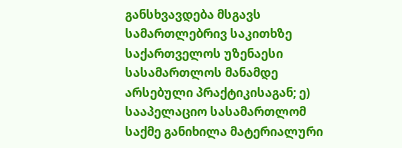განსხვავდება მსგავს სამართლებრივ საკითხზე საქართველოს უზენაესი სასამართლოს მანამდე არსებული პრაქტიკისაგან; ე) სააპელაციო სასამართლომ საქმე განიხილა მატერიალური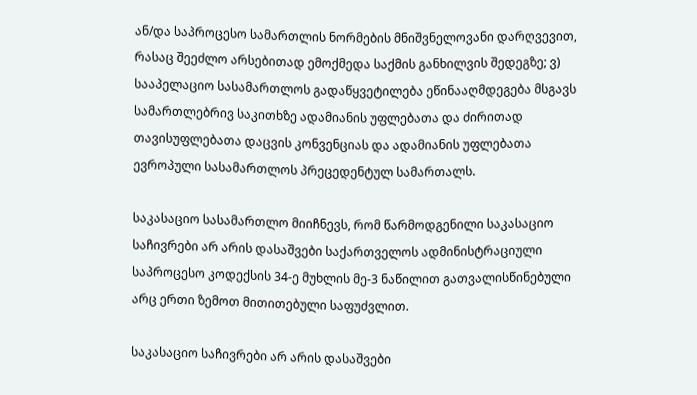ან/და საპროცესო სამართლის ნორმების მნიშვნელოვანი დარღვევით, რასაც შეეძლო არსებითად ემოქმედა საქმის განხილვის შედეგზე; ვ) სააპელაციო სასამართლოს გადაწყვეტილება ეწინააღმდეგება მსგავს სამართლებრივ საკითხზე ადამიანის უფლებათა და ძირითად თავისუფლებათა დაცვის კონვენციას და ადამიანის უფლებათა ევროპული სასამართლოს პრეცედენტულ სამართალს.

საკასაციო სასამართლო მიიჩნევს, რომ წარმოდგენილი საკასაციო საჩივრები არ არის დასაშვები საქართველოს ადმინისტრაციული საპროცესო კოდექსის 34-ე მუხლის მე-3 ნაწილით გათვალისწინებული არც ერთი ზემოთ მითითებული საფუძვლით.

საკასაციო საჩივრები არ არის დასაშვები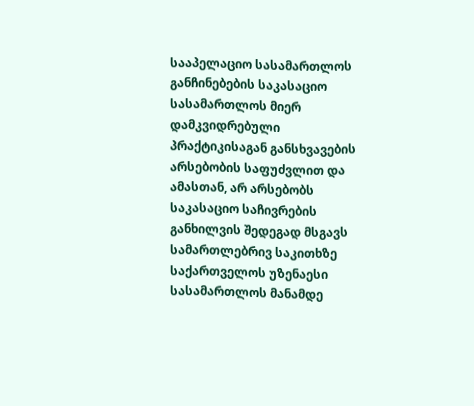სააპელაციო სასამართლოს განჩინებების საკასაციო სასამართლოს მიერ დამკვიდრებული პრაქტიკისაგან განსხვავების არსებობის საფუძვლით და ამასთან, არ არსებობს საკასაციო საჩივრების განხილვის შედეგად მსგავს სამართლებრივ საკითხზე საქართველოს უზენაესი სასამართლოს მანამდე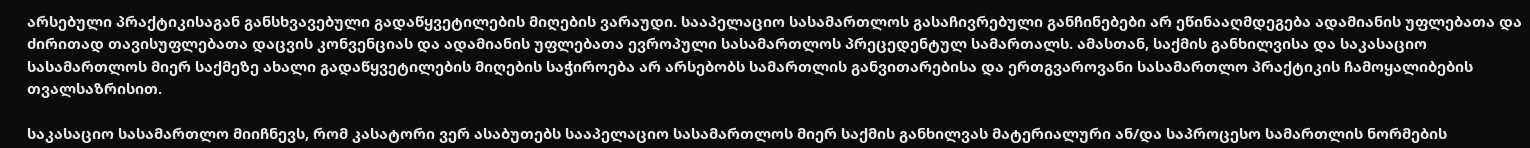არსებული პრაქტიკისაგან განსხვავებული გადაწყვეტილების მიღების ვარაუდი. სააპელაციო სასამართლოს გასაჩივრებული განჩინებები არ ეწინააღმდეგება ადამიანის უფლებათა და ძირითად თავისუფლებათა დაცვის კონვენციას და ადამიანის უფლებათა ევროპული სასამართლოს პრეცედენტულ სამართალს. ამასთან, საქმის განხილვისა და საკასაციო სასამართლოს მიერ საქმეზე ახალი გადაწყვეტილების მიღების საჭიროება არ არსებობს სამართლის განვითარებისა და ერთგვაროვანი სასამართლო პრაქტიკის ჩამოყალიბების თვალსაზრისით.

საკასაციო სასამართლო მიიჩნევს, რომ კასატორი ვერ ასაბუთებს სააპელაციო სასამართლოს მიერ საქმის განხილვას მატერიალური ან/და საპროცესო სამართლის ნორმების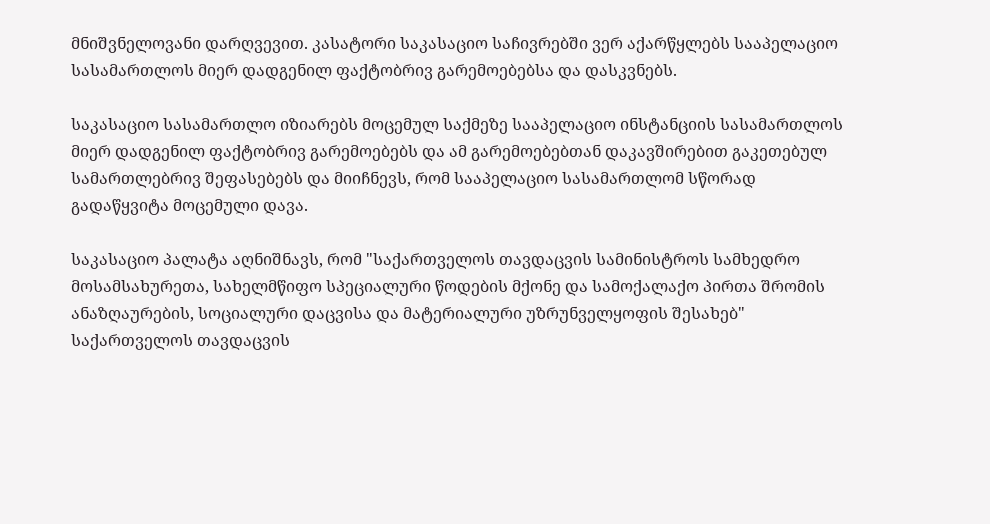მნიშვნელოვანი დარღვევით. კასატორი საკასაციო საჩივრებში ვერ აქარწყლებს სააპელაციო სასამართლოს მიერ დადგენილ ფაქტობრივ გარემოებებსა და დასკვნებს.

საკასაციო სასამართლო იზიარებს მოცემულ საქმეზე სააპელაციო ინსტანციის სასამართლოს მიერ დადგენილ ფაქტობრივ გარემოებებს და ამ გარემოებებთან დაკავშირებით გაკეთებულ სამართლებრივ შეფასებებს და მიიჩნევს, რომ სააპელაციო სასამართლომ სწორად გადაწყვიტა მოცემული დავა.

საკასაციო პალატა აღნიშნავს, რომ "საქართველოს თავდაცვის სამინისტროს სამხედრო მოსამსახურეთა, სახელმწიფო სპეციალური წოდების მქონე და სამოქალაქო პირთა შრომის ანაზღაურების, სოციალური დაცვისა და მატერიალური უზრუნველყოფის შესახებ" საქართველოს თავდაცვის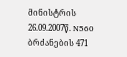მინისტრის 26.09.2007წ. N560 ბრძანების 471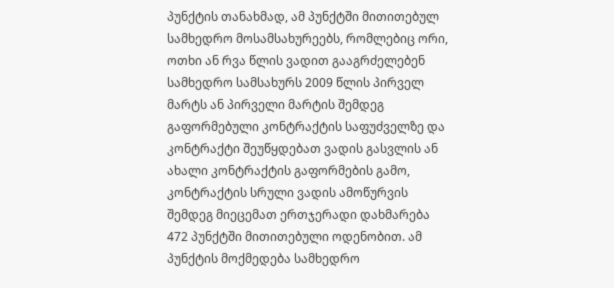პუნქტის თანახმად, ამ პუნქტში მითითებულ სამხედრო მოსამსახურეებს, რომლებიც ორი, ოთხი ან რვა წლის ვადით გააგრძელებენ სამხედრო სამსახურს 2009 წლის პირველ მარტს ან პირველი მარტის შემდეგ გაფორმებული კონტრაქტის საფუძველზე და კონტრაქტი შეუწყდებათ ვადის გასვლის ან ახალი კონტრაქტის გაფორმების გამო, კონტრაქტის სრული ვადის ამოწურვის შემდეგ მიეცემათ ერთჯერადი დახმარება 472 პუნქტში მითითებული ოდენობით. ამ პუნქტის მოქმედება სამხედრო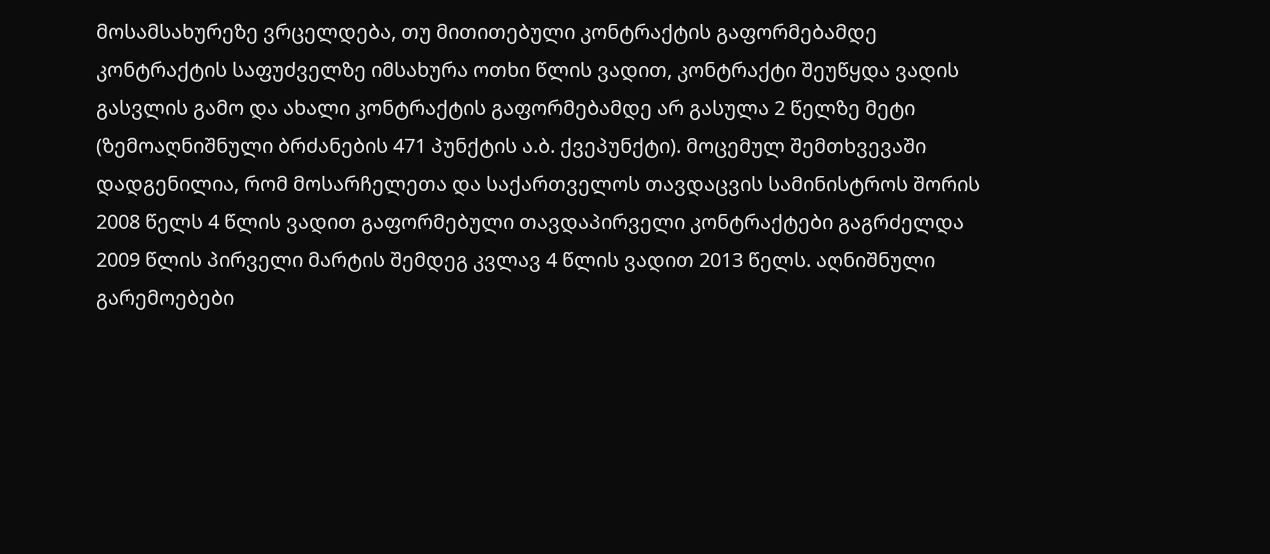მოსამსახურეზე ვრცელდება, თუ მითითებული კონტრაქტის გაფორმებამდე კონტრაქტის საფუძველზე იმსახურა ოთხი წლის ვადით, კონტრაქტი შეუწყდა ვადის გასვლის გამო და ახალი კონტრაქტის გაფორმებამდე არ გასულა 2 წელზე მეტი (ზემოაღნიშნული ბრძანების 471 პუნქტის ა.ბ. ქვეპუნქტი). მოცემულ შემთხვევაში დადგენილია, რომ მოსარჩელეთა და საქართველოს თავდაცვის სამინისტროს შორის 2008 წელს 4 წლის ვადით გაფორმებული თავდაპირველი კონტრაქტები გაგრძელდა 2009 წლის პირველი მარტის შემდეგ კვლავ 4 წლის ვადით 2013 წელს. აღნიშნული გარემოებები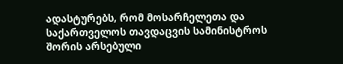ადასტურებს, რომ მოსარჩელეთა და საქართველოს თავდაცვის სამინისტროს შორის არსებული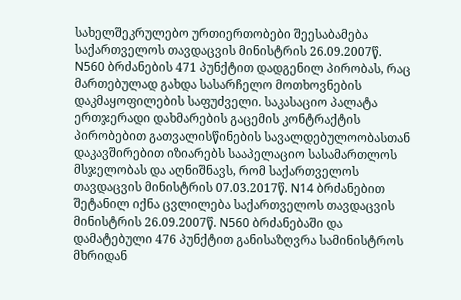სახელშეკრულებო ურთიერთობები შეესაბამება საქართველოს თავდაცვის მინისტრის 26.09.2007წ. N560 ბრძანების 471 პუნქტით დადგენილ პირობას, რაც მართებულად გახდა სასარჩელო მოთხოვნების დაკმაყოფილების საფუძველი. საკასაციო პალატა ერთჯერადი დახმარების გაცემის კონტრაქტის პირობებით გათვალისწინების სავალდებულოობასთან დაკავშირებით იზიარებს სააპელაციო სასამართლოს მსჯელობას და აღნიშნავს, რომ საქართველოს თავდაცვის მინისტრის 07.03.2017წ. N14 ბრძანებით შეტანილ იქნა ცვლილება საქართველოს თავდაცვის მინისტრის 26.09.2007წ. N560 ბრძანებაში და დამატებული 476 პუნქტით განისაზღვრა სამინისტროს მხრიდან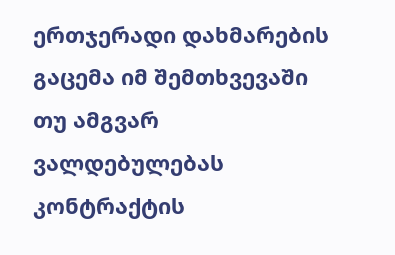ერთჯერადი დახმარების გაცემა იმ შემთხვევაში თუ ამგვარ ვალდებულებას კონტრაქტის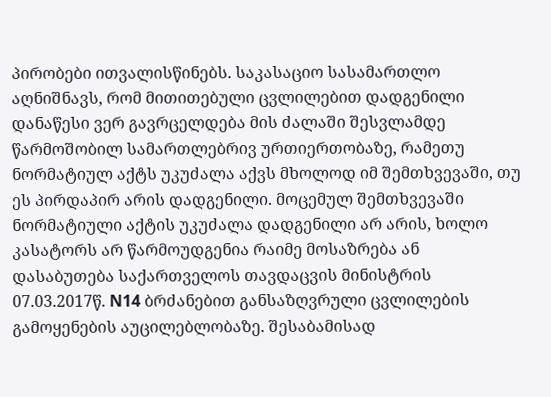პირობები ითვალისწინებს. საკასაციო სასამართლო აღნიშნავს, რომ მითითებული ცვლილებით დადგენილი დანაწესი ვერ გავრცელდება მის ძალაში შესვლამდე წარმოშობილ სამართლებრივ ურთიერთობაზე, რამეთუ ნორმატიულ აქტს უკუძალა აქვს მხოლოდ იმ შემთხვევაში, თუ ეს პირდაპირ არის დადგენილი. მოცემულ შემთხვევაში ნორმატიული აქტის უკუძალა დადგენილი არ არის, ხოლო კასატორს არ წარმოუდგენია რაიმე მოსაზრება ან დასაბუთება საქართველოს თავდაცვის მინისტრის 07.03.2017წ. N14 ბრძანებით განსაზღვრული ცვლილების გამოყენების აუცილებლობაზე. შესაბამისად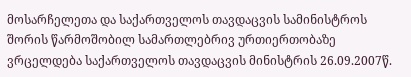მოსარჩელეთა და საქართველოს თავდაცვის სამინისტროს შორის წარმოშობილ სამართლებრივ ურთიერთობაზე ვრცელდება საქართველოს თავდაცვის მინისტრის 26.09.2007წ.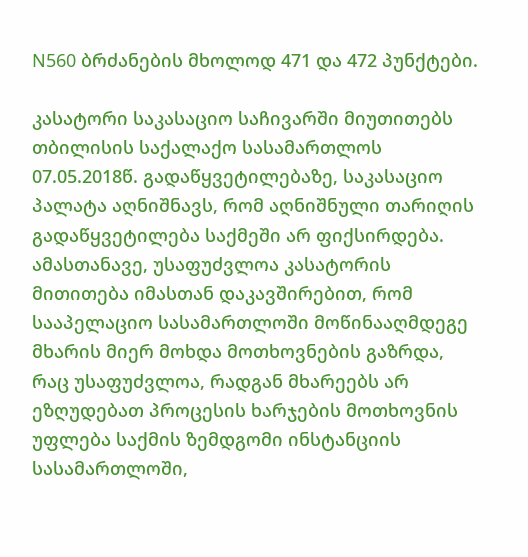N560 ბრძანების მხოლოდ 471 და 472 პუნქტები.

კასატორი საკასაციო საჩივარში მიუთითებს თბილისის საქალაქო სასამართლოს 07.05.2018წ. გადაწყვეტილებაზე, საკასაციო პალატა აღნიშნავს, რომ აღნიშნული თარიღის გადაწყვეტილება საქმეში არ ფიქსირდება. ამასთანავე, უსაფუძვლოა კასატორის მითითება იმასთან დაკავშირებით, რომ სააპელაციო სასამართლოში მოწინააღმდეგე მხარის მიერ მოხდა მოთხოვნების გაზრდა, რაც უსაფუძვლოა, რადგან მხარეებს არ ეზღუდებათ პროცესის ხარჯების მოთხოვნის უფლება საქმის ზემდგომი ინსტანციის სასამართლოში,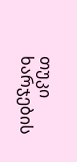თუკი ხარჯების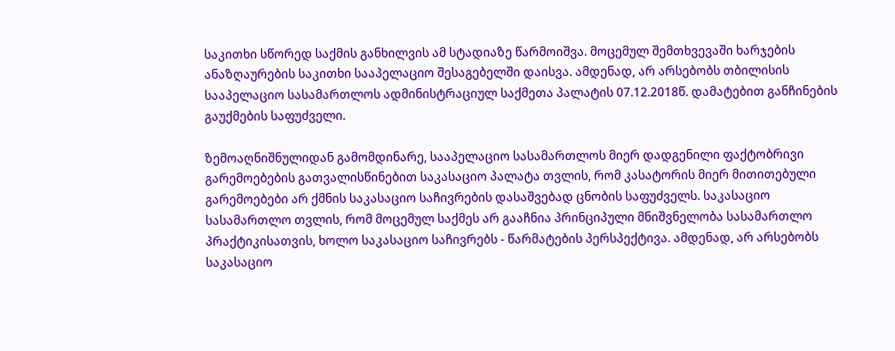საკითხი სწორედ საქმის განხილვის ამ სტადიაზე წარმოიშვა. მოცემულ შემთხვევაში ხარჯების ანაზღაურების საკითხი სააპელაციო შესაგებელში დაისვა. ამდენად, არ არსებობს თბილისის სააპელაციო სასამართლოს ადმინისტრაციულ საქმეთა პალატის 07.12.2018წ. დამატებით განჩინების გაუქმების საფუძველი.

ზემოაღნიშნულიდან გამომდინარე, სააპელაციო სასამართლოს მიერ დადგენილი ფაქტობრივი გარემოებების გათვალისწინებით საკასაციო პალატა თვლის, რომ კასატორის მიერ მითითებული გარემოებები არ ქმნის საკასაციო საჩივრების დასაშვებად ცნობის საფუძველს. საკასაციო სასამართლო თვლის, რომ მოცემულ საქმეს არ გააჩნია პრინციპული მნიშვნელობა სასამართლო პრაქტიკისათვის, ხოლო საკასაციო საჩივრებს - წარმატების პერსპექტივა. ამდენად, არ არსებობს საკასაციო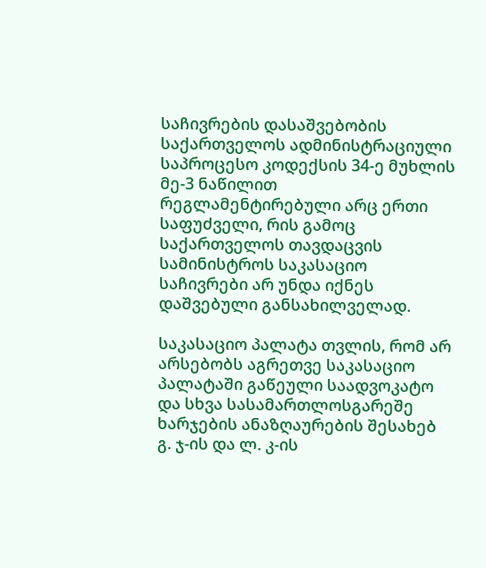საჩივრების დასაშვებობის საქართველოს ადმინისტრაციული საპროცესო კოდექსის 34-ე მუხლის მე-3 ნაწილით რეგლამენტირებული არც ერთი საფუძველი, რის გამოც საქართველოს თავდაცვის სამინისტროს საკასაციო საჩივრები არ უნდა იქნეს დაშვებული განსახილველად.

საკასაციო პალატა თვლის, რომ არ არსებობს აგრეთვე საკასაციო პალატაში გაწეული საადვოკატო და სხვა სასამართლოსგარეშე ხარჯების ანაზღაურების შესახებ გ. ჯ-ის და ლ. კ-ის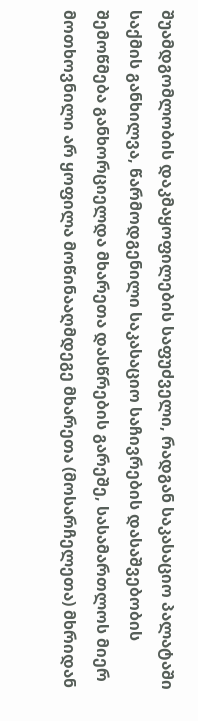შუამდგომლობის დაკმაყოფილების საფუძველი, რადგან საკასაციო პალატაში საქმის განხილვა, წარმოდგენილი საკასაციო საჩივრების დასაშვებობის შემოწმება განხორციელდა მხარეთა დასწრების გარეშე, სასამართლოს მიერ მოთხოვნილი არ ყოფილა მოწინააღმდეგე მხარეთა (მოსარჩელეთა) მხრიდან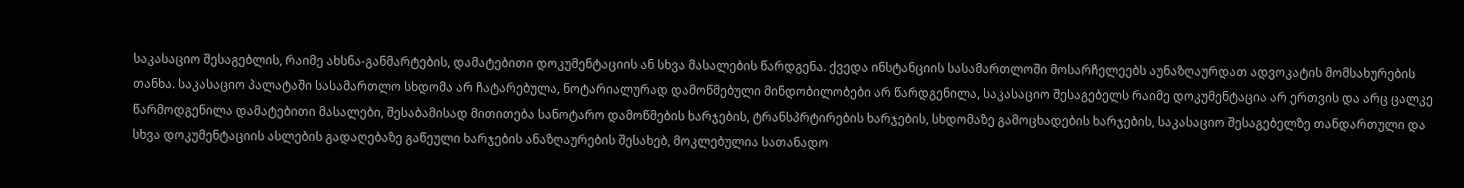საკასაციო შესაგებლის, რაიმე ახსნა-განმარტების, დამატებითი დოკუმენტაციის ან სხვა მასალების წარდგენა. ქვედა ინსტანციის სასამართლოში მოსარჩელეებს აუნაზღაურდათ ადვოკატის მომსახურების თანხა. საკასაციო პალატაში სასამართლო სხდომა არ ჩატარებულა, ნოტარიალურად დამოწმებული მინდობილობები არ წარდგენილა, საკასაციო შესაგებელს რაიმე დოკუმენტაცია არ ერთვის და არც ცალკე წარმოდგენილა დამატებითი მასალები, შესაბამისად მითითება სანოტარო დამოწმების ხარჯების, ტრანსპრტირების ხარჯების, სხდომაზე გამოცხადების ხარჯების, საკასაციო შესაგებელზე თანდართული და სხვა დოკუმენტაციის ასლების გადაღებაზე გაწეული ხარჯების ანაზღაურების შესახებ, მოკლებულია სათანადო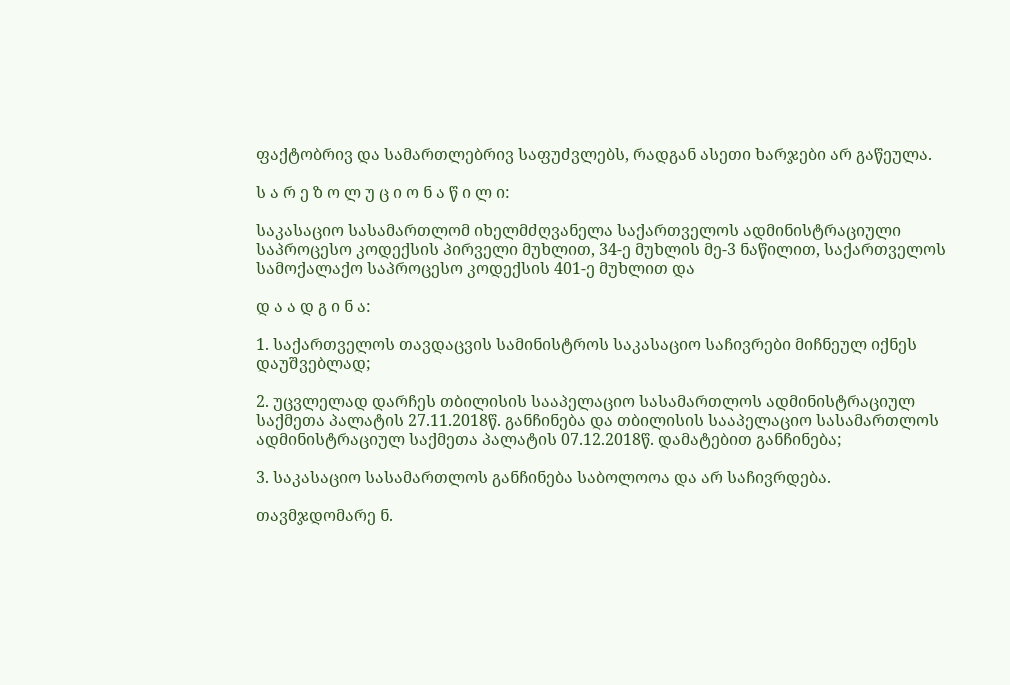ფაქტობრივ და სამართლებრივ საფუძვლებს, რადგან ასეთი ხარჯები არ გაწეულა.

ს ა რ ე ზ ო ლ უ ც ი ო ნ ა წ ი ლ ი:

საკასაციო სასამართლომ იხელმძღვანელა საქართველოს ადმინისტრაციული საპროცესო კოდექსის პირველი მუხლით, 34-ე მუხლის მე-3 ნაწილით, საქართველოს სამოქალაქო საპროცესო კოდექსის 401-ე მუხლით და

დ ა ა დ გ ი ნ ა:

1. საქართველოს თავდაცვის სამინისტროს საკასაციო საჩივრები მიჩნეულ იქნეს დაუშვებლად;

2. უცვლელად დარჩეს თბილისის სააპელაციო სასამართლოს ადმინისტრაციულ საქმეთა პალატის 27.11.2018წ. განჩინება და თბილისის სააპელაციო სასამართლოს ადმინისტრაციულ საქმეთა პალატის 07.12.2018წ. დამატებით განჩინება;

3. საკასაციო სასამართლოს განჩინება საბოლოოა და არ საჩივრდება.

თავმჯდომარე ნ.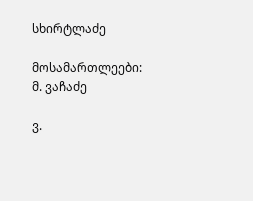სხირტლაძე

მოსამართლეები: მ. ვაჩაძე

ვ.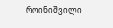როინიშვილი